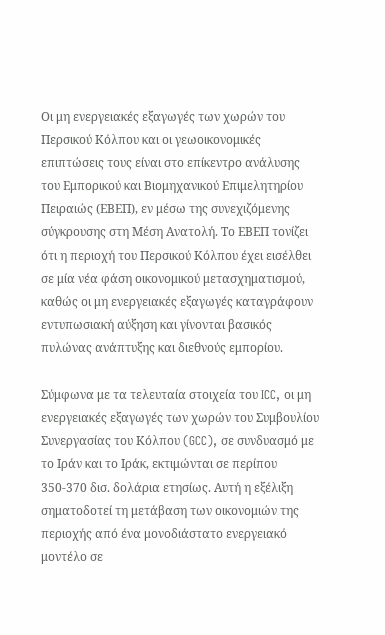Οι μη ενεργειακές εξαγωγές των χωρών του Περσικού Κόλπου και οι γεωοικονομικές επιπτώσεις τους είναι στο επίκεντρο ανάλυσης του Εμπορικού και Βιομηχανικού Επιμελητηρίου Πειραιώς (ΕΒΕΠ), εν μέσω της συνεχιζόμενης σύγκρουσης στη Μέση Ανατολή. Το ΕΒΕΠ τονίζει ότι η περιοχή του Περσικού Κόλπου έχει εισέλθει σε μία νέα φάση οικονομικού μετασχηματισμού, καθώς οι μη ενεργειακές εξαγωγές καταγράφουν εντυπωσιακή αύξηση και γίνονται βασικός πυλώνας ανάπτυξης και διεθνούς εμπορίου.

Σύμφωνα με τα τελευταία στοιχεία του ICC, οι μη ενεργειακές εξαγωγές των χωρών του Συμβουλίου Συνεργασίας του Κόλπου (GCC), σε συνδυασμό με το Ιράν και το Ιράκ, εκτιμώνται σε περίπου 350-370 δισ. δολάρια ετησίως. Αυτή η εξέλιξη σηματοδοτεί τη μετάβαση των οικονομιών της περιοχής από ένα μονοδιάστατο ενεργειακό μοντέλο σε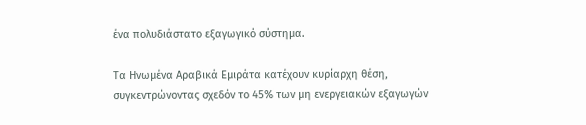ένα πολυδιάστατο εξαγωγικό σύστημα.

Τα Ηνωμένα Αραβικά Εμιράτα κατέχουν κυρίαρχη θέση, συγκεντρώνοντας σχεδόν το 45% των μη ενεργειακών εξαγωγών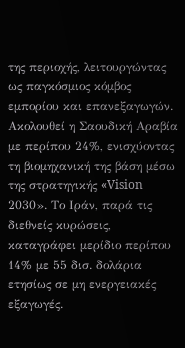της περιοχής, λειτουργώντας ως παγκόσμιος κόμβος εμπορίου και επανεξαγωγών. Ακολουθεί η Σαουδική Αραβία με περίπου 24%, ενισχύοντας τη βιομηχανική της βάση μέσω της στρατηγικής «Vision 2030». Το Ιράν, παρά τις διεθνείς κυρώσεις, καταγράφει μερίδιο περίπου 14% με 55 δισ. δολάρια ετησίως σε μη ενεργειακές εξαγωγές.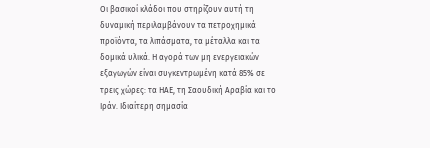Οι βασικοί κλάδοι που στηρίζουν αυτή τη δυναμική περιλαμβάνουν τα πετροχημικά προϊόντα, τα λιπάσματα, τα μέταλλα και τα δομικά υλικά. Η αγορά των μη ενεργειακών εξαγωγών είναι συγκεντρωμένη κατά 85% σε τρεις χώρες: τα ΗΑΕ, τη Σαουδική Αραβία και το Ιράν. Ιδιαίτερη σημασία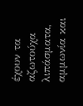έχουν τα αζωτούχα λιπάσματα, αμμωνία και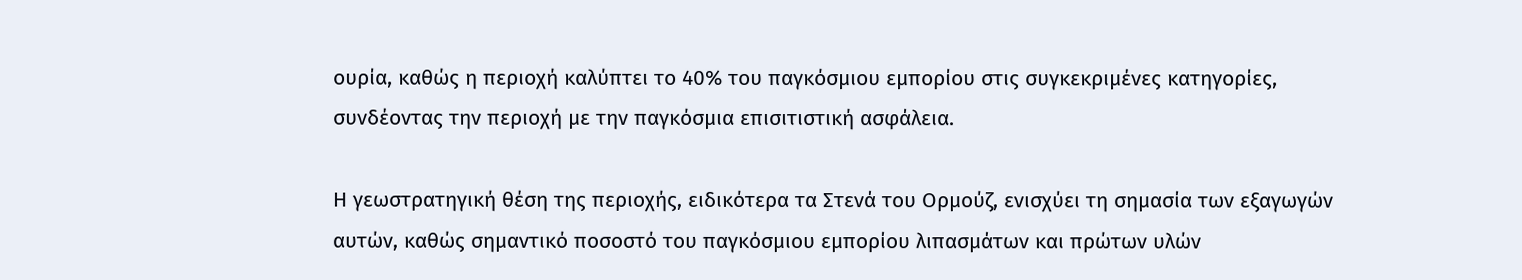ουρία, καθώς η περιοχή καλύπτει το 40% του παγκόσμιου εμπορίου στις συγκεκριμένες κατηγορίες, συνδέοντας την περιοχή με την παγκόσμια επισιτιστική ασφάλεια.

Η γεωστρατηγική θέση της περιοχής, ειδικότερα τα Στενά του Ορμούζ, ενισχύει τη σημασία των εξαγωγών αυτών, καθώς σημαντικό ποσοστό του παγκόσμιου εμπορίου λιπασμάτων και πρώτων υλών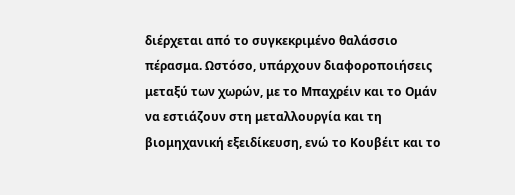διέρχεται από το συγκεκριμένο θαλάσσιο πέρασμα. Ωστόσο, υπάρχουν διαφοροποιήσεις μεταξύ των χωρών, με το Μπαχρέιν και το Ομάν να εστιάζουν στη μεταλλουργία και τη βιομηχανική εξειδίκευση, ενώ το Κουβέιτ και το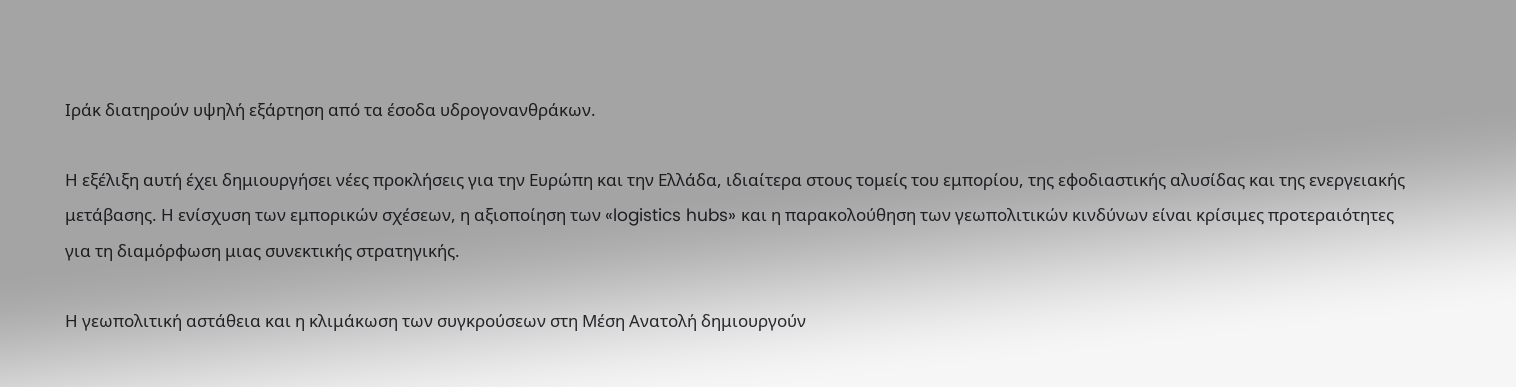Ιράκ διατηρούν υψηλή εξάρτηση από τα έσοδα υδρογονανθράκων.

Η εξέλιξη αυτή έχει δημιουργήσει νέες προκλήσεις για την Ευρώπη και την Ελλάδα, ιδιαίτερα στους τομείς του εμπορίου, της εφοδιαστικής αλυσίδας και της ενεργειακής μετάβασης. Η ενίσχυση των εμπορικών σχέσεων, η αξιοποίηση των «logistics hubs» και η παρακολούθηση των γεωπολιτικών κινδύνων είναι κρίσιμες προτεραιότητες για τη διαμόρφωση μιας συνεκτικής στρατηγικής.

Η γεωπολιτική αστάθεια και η κλιμάκωση των συγκρούσεων στη Μέση Ανατολή δημιουργούν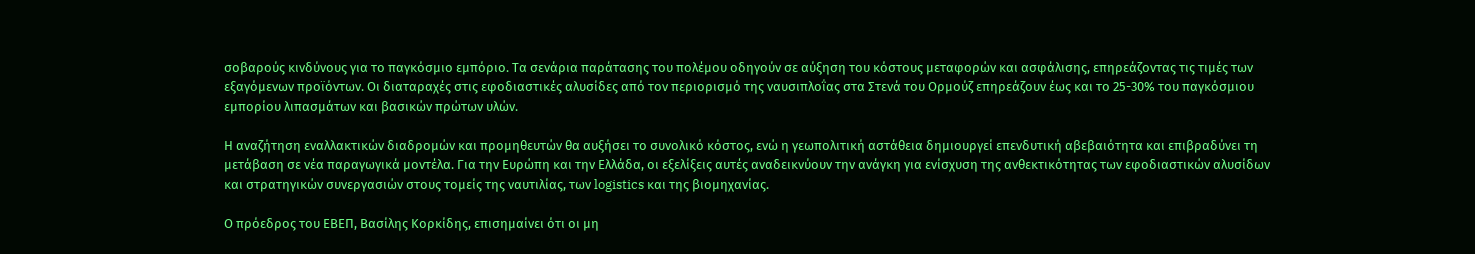σοβαρούς κινδύνους για το παγκόσμιο εμπόριο. Τα σενάρια παράτασης του πολέμου οδηγούν σε αύξηση του κόστους μεταφορών και ασφάλισης, επηρεάζοντας τις τιμές των εξαγόμενων προϊόντων. Οι διαταραχές στις εφοδιαστικές αλυσίδες από τον περιορισμό της ναυσιπλοΐας στα Στενά του Ορμούζ επηρεάζουν έως και το 25-30% του παγκόσμιου εμπορίου λιπασμάτων και βασικών πρώτων υλών.

Η αναζήτηση εναλλακτικών διαδρομών και προμηθευτών θα αυξήσει το συνολικό κόστος, ενώ η γεωπολιτική αστάθεια δημιουργεί επενδυτική αβεβαιότητα και επιβραδύνει τη μετάβαση σε νέα παραγωγικά μοντέλα. Για την Ευρώπη και την Ελλάδα, οι εξελίξεις αυτές αναδεικνύουν την ανάγκη για ενίσχυση της ανθεκτικότητας των εφοδιαστικών αλυσίδων και στρατηγικών συνεργασιών στους τομείς της ναυτιλίας, των logistics και της βιομηχανίας.

Ο πρόεδρος του ΕΒΕΠ, Βασίλης Κορκίδης, επισημαίνει ότι οι μη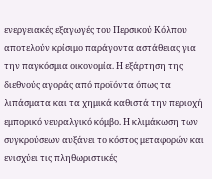ενεργειακές εξαγωγές του Περσικού Κόλπου αποτελούν κρίσιμο παράγοντα αστάθειας για την παγκόσμια οικονομία. Η εξάρτηση της διεθνούς αγοράς από προϊόντα όπως τα λιπάσματα και τα χημικά καθιστά την περιοχή εμπορικό νευραλγικό κόμβο. Η κλιμάκωση των συγκρούσεων αυξάνει το κόστος μεταφορών και ενισχύει τις πληθωριστικές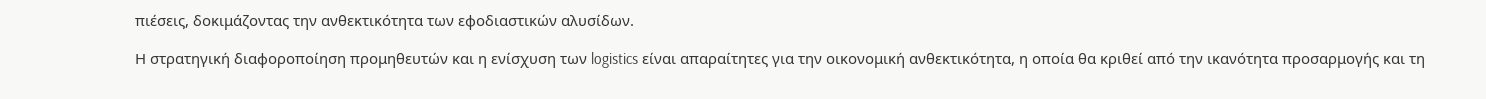πιέσεις, δοκιμάζοντας την ανθεκτικότητα των εφοδιαστικών αλυσίδων.

Η στρατηγική διαφοροποίηση προμηθευτών και η ενίσχυση των logistics είναι απαραίτητες για την οικονομική ανθεκτικότητα, η οποία θα κριθεί από την ικανότητα προσαρμογής και τη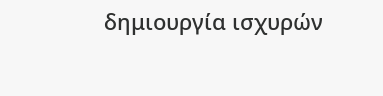δημιουργία ισχυρών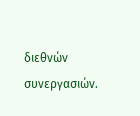διεθνών συνεργασιών.